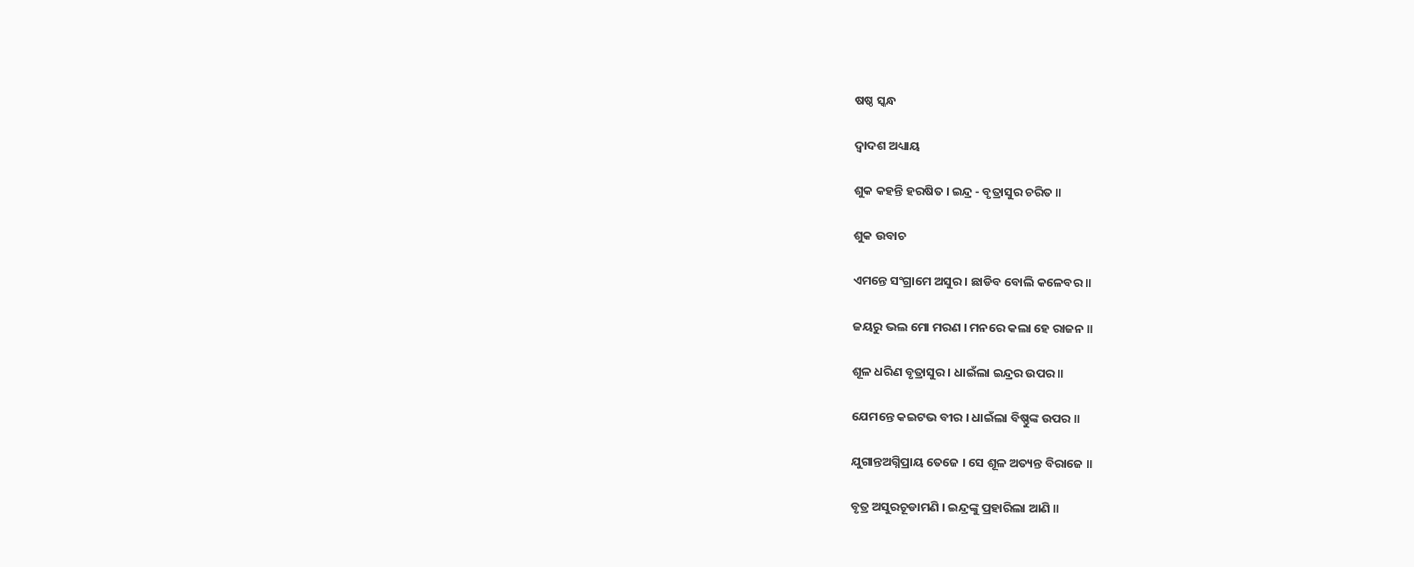ଷଷ୍ଠ ସ୍କନ୍ଧ

ଦ୍ୱାଦଶ ଅଧ୍ୟାୟ

ଶୁକ କହନ୍ତି ହରଷିତ । ଇନ୍ଦ୍ର - ବୃତ୍ରାସୁର ଚରିତ ॥

ଶୁକ ଉବାଚ

ଏମନ୍ତେ ସଂଗ୍ରାମେ ଅସୁର । ଛାଡିବ ବୋଲି କଳେବର ॥

ଜୟରୁ ଭଲ ମୋ ମରଣ । ମନରେ କଲା ହେ ରାଜନ ॥

ଶୂଳ ଧରିଣ ବୃତ୍ରାସୁର । ଧାଇଁଲା ଇନ୍ଦ୍ରର ଉପର ॥

ଯେମନ୍ତେ କଇଟଭ ବୀର । ଧାଇଁଲା ବିଷ୍ଣୁଙ୍କ ଉପର ॥

ଯୁଗାନ୍ତଅଗ୍ନିପ୍ରାୟ ତେଜେ । ସେ ଶୂଳ ଅତ୍ୟନ୍ତ ବିରାଜେ ॥

ବୃତ୍ର ଅସୁରଚୂଡାମଣି । ଇନ୍ଦ୍ରଙ୍କୁ ପ୍ରହାରିଲା ଆଣି ॥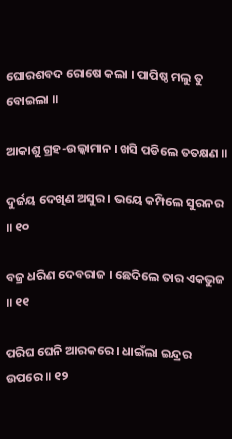ଘୋରଶବଦ ରୋଷେ କଲା । ପାପିଷ୍ଠ ମଲୁ ତୁ ବୋଇଲା ॥

ଆକାଶୁ ଗ୍ରହ-ଉଲ୍କାମାନ । ଖସି ପଡିଲେ ତତକ୍ଷଣ ॥

ଦୁର୍ଜୟ ଦେଖିଣ ଅସୁର । ଭୟେ କମ୍ପିଲେ ସୁରନର ॥ ୧୦

ବଜ୍ର ଧରିଣ ଦେବରାଜ । ଛେଦିଲେ ତାର ଏକଭୁଜ ॥ ୧୧

ପରିଘ ଘେନି ଆରକରେ । ଧାଇଁଲା ଇନ୍ଦ୍ରର ଉପରେ ॥ ୧୨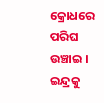କ୍ରୋଧରେ ପରିଘ ଉଞ୍ଚାଇ । ଇନ୍ଦ୍ରକୁ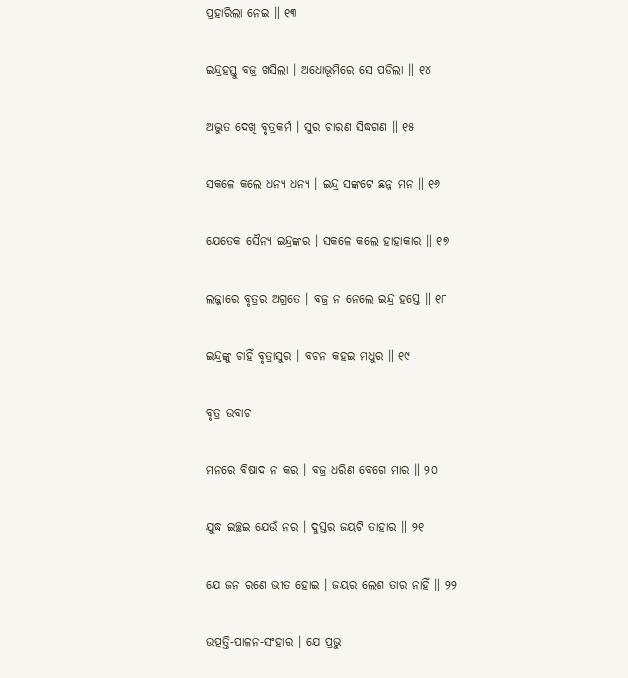ପ୍ରହାରିଲା ନେଇ ॥ ୧୩

ଇନ୍ଦ୍ରହସ୍ତୁ ବଜ୍ର ଖସିଲା । ଅଧୋଭୂମିରେ ସେ ପଡିଲା ॥ ୧୪

ଅଦ୍ଭୁତ ଦେଖି ବୃତ୍ରକର୍ମ । ସୁର ଚାରଣ ସିଦ୍ଧଗଣ ॥ ୧୫

ସକଳେ କଲେ ଧନ୍ୟ ଧନ୍ୟ । ଇନ୍ଦ୍ର ସଙ୍କଟେ ଛନ୍ନ ମନ ॥ ୧୬

ଯେତେକ ସୈନ୍ୟ ଇନ୍ଦ୍ରଙ୍କର । ସକଳେ କଲେ ହାହାକାର ॥ ୧୭

ଲଜ୍ଜାରେ ବୃତ୍ରର ଅଗ୍ରତେ । ବଜ୍ର ନ ନେଲେ ଇନ୍ଦ୍ର ହସ୍ତେ ॥ ୧୮

ଇନ୍ଦ୍ରଙ୍କୁ ଚାହିଁ ବୃତ୍ରାସୁର । ବଚନ କହଇ ମଧୁର ॥ ୧୯

ବୃତ୍ର ଉବାଚ

ମନରେ ବିଷାଦ ନ କର । ବଜ୍ର ଧରିଣ ବେଗେ ମାର ॥ ୨୦

ଯୁଦ୍ଧ ଇଚ୍ଛଇ ଯେଉଁ ନର । ଦୁସ୍ତର ଜୟଟି ତାହାର ॥ ୨୧

ଯେ ଜନ ରଣେ ଭୀତ ହୋଇ । ଜୟର ଲେଶ ତାର ନାହିଁ ॥ ୨୨

ଉତ୍ପତ୍ତି-ପାଳନ-ସଂହାର । ଯେ ପ୍ରଭୁ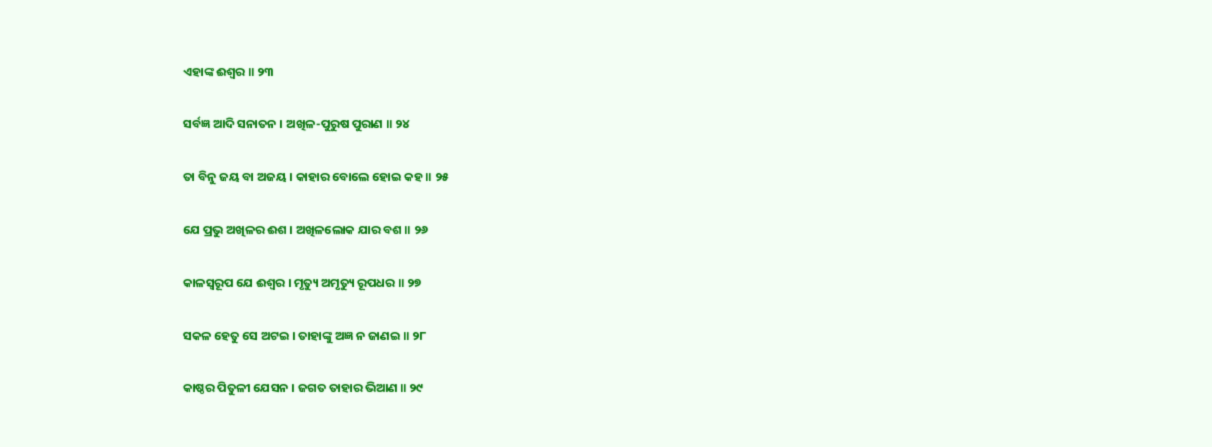ଏହାଙ୍କ ଈଶ୍ୱର ॥ ୨୩

ସର୍ବଜ୍ଞ ଆଦି ସନାତନ । ଅଖିଳ-ପୁରୁଷ ପୁରାଣ ॥ ୨୪

ତା ବିନୁ ଜୟ ବା ଅଜୟ । କାହାର ବୋଲେ ହୋଇ କହ ॥ ୨୫

ଯେ ପ୍ରଭୁ ଅଖିଳର ଈଶ । ଅଖିଳଲୋକ ଯାର ବଶ ॥ ୨୬

କାଳସ୍ୱରୂପ ଯେ ଈଶ୍ୱର । ମୃତ୍ୟୁ ଅମୃତ୍ୟୁ ରୂପଧର ॥ ୨୭

ସକଳ ହେତୁ ସେ ଅଟଇ । ତାହାଙ୍କୁ ଅଜ୍ଞ ନ ଜାଣଇ ॥ ୨୮

କାଷ୍ଠର ପିତୁଳୀ ଯେସନ । ଜଗତ ତାହାର ଭିଆଣ ॥ ୨୯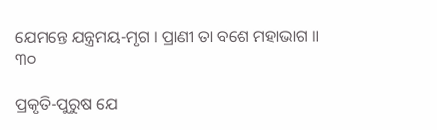ଯେମନ୍ତେ ଯନ୍ତ୍ରମୟ-ମୃଗ । ପ୍ରାଣୀ ତା ବଶେ ମହାଭାଗ ॥ ୩୦

ପ୍ରକୃତି-ପୁରୁଷ ଯେ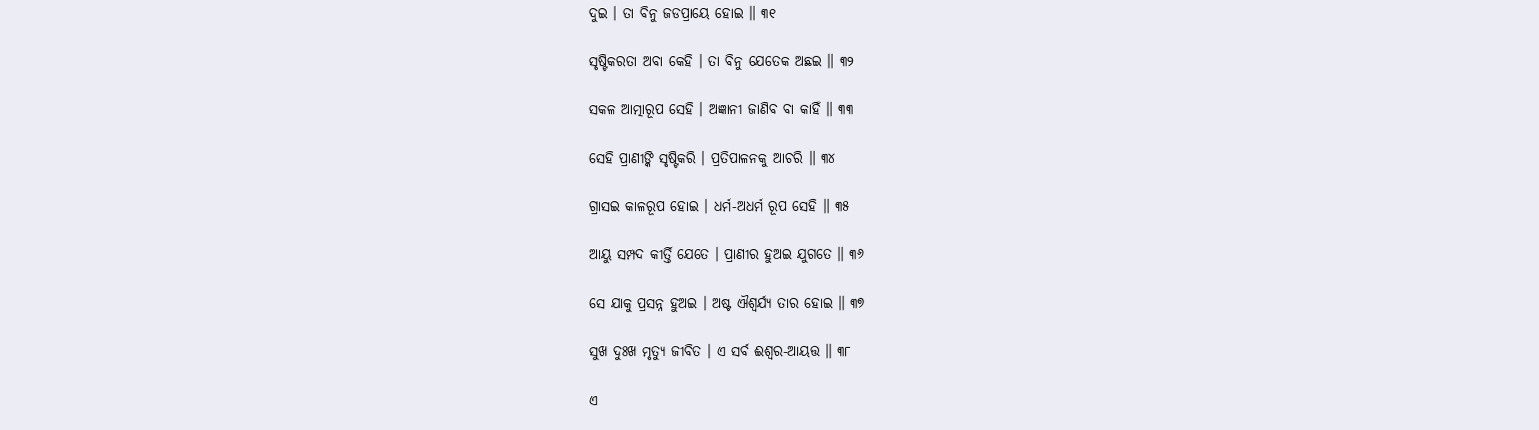ଦୁଇ । ତା ବିନୁ ଜଡପ୍ରାୟେ ହୋଇ ॥ ୩୧

ସୃଷ୍ଟିକରତା ଅବା କେହି । ତା ବିନୁ ଯେତେକ ଅଛଇ ॥ ୩୨

ସକଳ ଆତ୍ମାରୂପ ସେହି । ଅଜ୍ଞାନୀ ଜାଣିବ ବା କାହିଁ ॥ ୩୩

ସେହି ପ୍ରାଣୀଙ୍କି ସୃଷ୍ଟିକରି । ପ୍ରତିପାଳନକୁ ଆଚରି ॥ ୩୪

ଗ୍ରାସଇ କାଳରୂପ ହୋଇ । ଧର୍ମ-ଅଧର୍ମ ରୂପ ସେହି ॥ ୩୫

ଆୟୁ ସମ୍ପଦ କୀର୍ତ୍ତି ଯେତେ । ପ୍ରାଣୀର ହୁଅଇ ଯୁଗତେ ॥ ୩୬

ସେ ଯାକୁ ପ୍ରସନ୍ନ ହୁଅଇ । ଅଷ୍ଟ ଐଶ୍ୱର୍ଯ୍ୟ ତାର ହୋଇ ॥ ୩୭

ସୁଖ ଦୁଃଖ ମୃତ୍ୟୁ ଜୀବିତ । ଏ ସର୍ବ ଈଶ୍ୱର-ଆୟତ୍ତ ॥ ୩୮

ଏ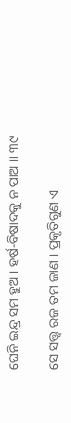ଘେନି ଇନ୍ଦ୍ର ସମ ହୁଅ । ହର୍ଷ-ବିଷାଦକୁ ନ ପାଅ ॥ ୩୯

ସେ ସତ୍ତ୍ୱ ରଜ ତମ ଜାଣ । ପ୍ରକୃତିଗୁଣ ଏ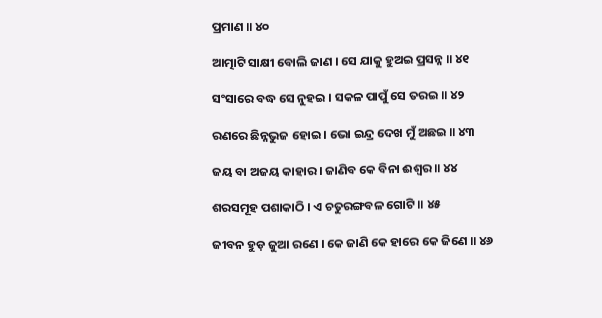ପ୍ରମାଣ ॥ ୪୦

ଆତ୍ମାଟି ସାକ୍ଷୀ ବୋଲି ଜାଣ । ସେ ଯାକୁ ହୁଅଇ ପ୍ରସନ୍ନ ॥ ୪୧

ସଂସାରେ ବଦ୍ଧ ସେ ନୁହଇ । ସକଳ ପାପୁଁ ସେ ତରଇ ॥ ୪୨

ରଣରେ ଛିନ୍ନଭୁଜ ହୋଇ । ଭୋ ଇନ୍ଦ୍ର ଦେଖ ମୁଁ ଅଛଇ ॥ ୪୩

ଜୟ ବା ଅଜୟ କାହାର । ଜାଣିବ କେ ବିନା ଈଶ୍ୱର ॥ ୪୪

ଶରସମୂହ ପଶାକାଠି । ଏ ଚତୁରଙ୍ଗବଳ ଗୋଟି ॥ ୪୫

ଜୀବନ ହୁଡ଼ ଜୁଆ ରଣେ । କେ ଜାଣି କେ ହାରେ କେ ଜିଣେ ॥ ୪୬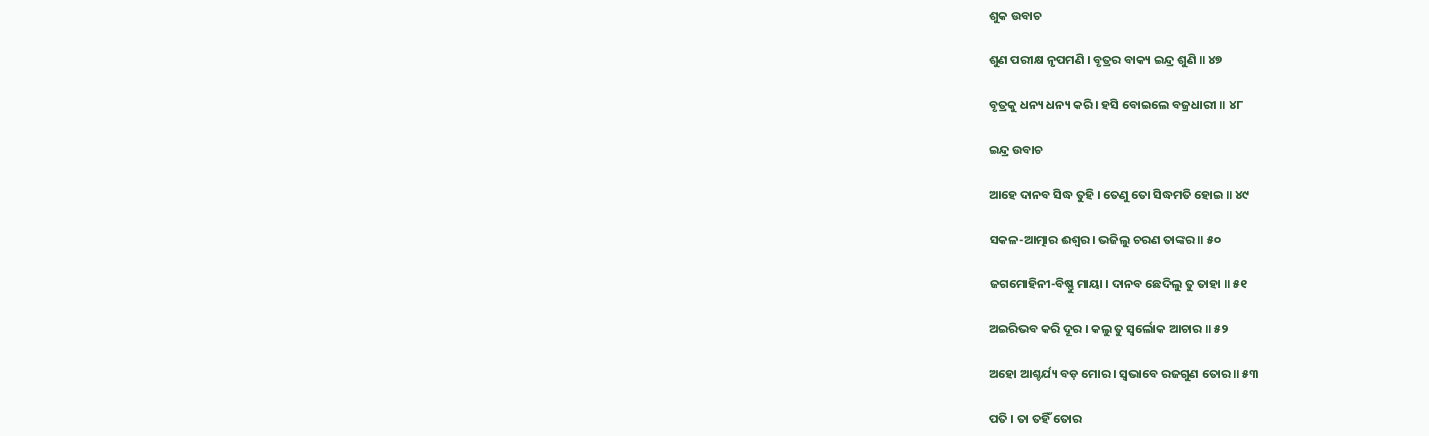ଶୁକ ଉବାଚ

ଶୁଣ ପରୀକ୍ଷ ନୃପମଣି । ବୃତ୍ରର ବାକ୍ୟ ଇନ୍ଦ୍ର ଶୁଣି ॥ ୪୭

ବୃତ୍ରକୁ ଧନ୍ୟ ଧନ୍ୟ କରି । ହସି ବୋଇଲେ ବଜ୍ରଧାରୀ ॥ ୪୮

ଇନ୍ଦ୍ର ଉବାଚ

ଆହେ ଦାନବ ସିଦ୍ଧ ତୁହି । ତେଣୁ ତୋ ସିଦ୍ଧମତି ହୋଇ ॥ ୪୯

ସକଳ-ଆତ୍ମାର ଈଶ୍ୱର । ଭଜିଲୁ ଚରଣ ତାଙ୍କର ॥ ୫୦

ଜଗମୋହିନୀ-ବିଷ୍ଣୁ ମାୟା । ଦାନବ ଛେଦିଲୁ ତୁ ତାହା ॥ ୫୧

ଅଇରିଭବ କରି ଦୂର । କଲୁ ତୁ ସ୍ୱର୍ଲୋକ ଆଚାର ॥ ୫୨

ଅହୋ ଆଶ୍ଚର୍ଯ୍ୟ ବଡ଼ ମୋର । ସ୍ୱଭାବେ ରଜଗୁଣ ତୋର ॥ ୫୩

ପତି । ତା ତହିଁ ତୋର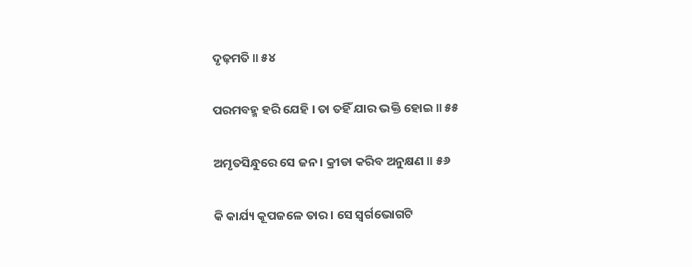ଦୃଢ଼ମତି ॥ ୫୪

ପରମବହ୍ମ ହରି ଯେହି । ତା ତହିଁ ଯାର ଭକ୍ତି ହୋଇ ॥ ୫୫

ଅମୃତସିନ୍ଧୁରେ ସେ ଜନ । କ୍ରୀଡା କରିବ ଅନୁକ୍ଷଣ ॥ ୫୬

କି କାର୍ଯ୍ୟ କୂପଜଳେ ତାର । ସେ ସ୍ୱର୍ଗଭୋଗଟି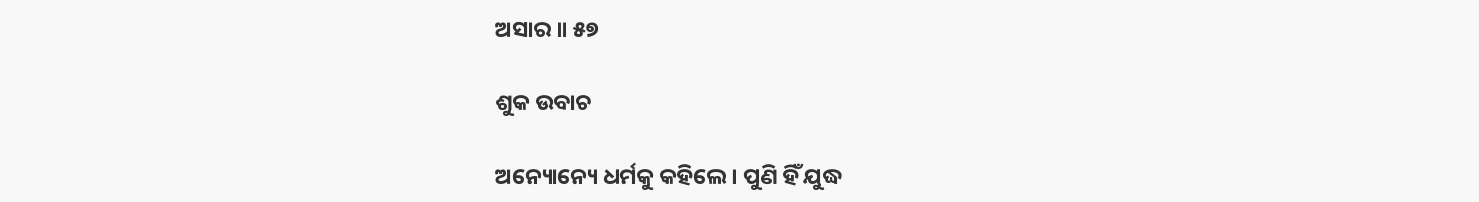ଅସାର ॥ ୫୭

ଶୁକ ଉବାଚ

ଅନ୍ୟୋନ୍ୟେ ଧର୍ମକୁ କହିଲେ । ପୁଣି ହିଁ ଯୁଦ୍ଧ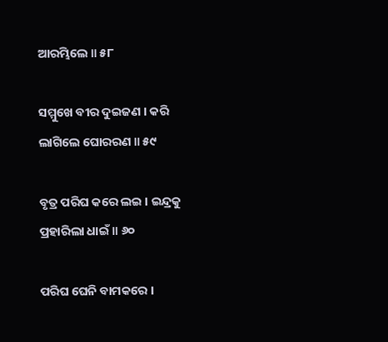ଆରମ୍ଭିଲେ ॥ ୫୮

ସମ୍ମୁଖେ ବୀର ଦୁଇଜଣ । କରି ଲାଗିଲେ ଘୋରରଣ ॥ ୫୯

ବୃତ୍ର ପରିଘ କରେ ଲଇ । ଇନ୍ଦ୍ରକୁ ପ୍ରହାରିଲା ଧାଇଁ ॥ ୬୦

ପରିଘ ଘେନି ବାମକରେ ।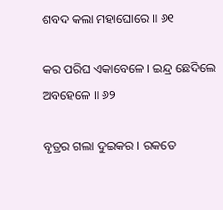ଶବଦ କଲା ମହାଘୋରେ ॥ ୬୧

କର ପରିଘ ଏକାବେଳେ । ଇନ୍ଦ୍ର ଛେଦିଲେ ଅବହେଳେ ॥ ୬୨

ବୃତ୍ରର ଗଲା ଦୁଇକର । ରକତେ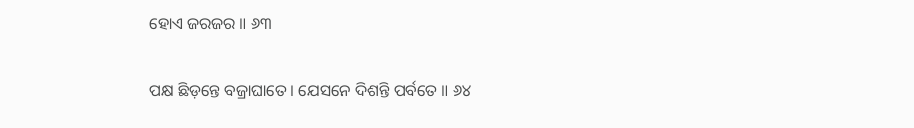ହୋଏ ଜରଜର ॥ ୬୩

ପକ୍ଷ ଛିଡ଼ନ୍ତେ ବଜ୍ରାଘାତେ । ଯେସନେ ଦିଶନ୍ତି ପର୍ବତେ ॥ ୬୪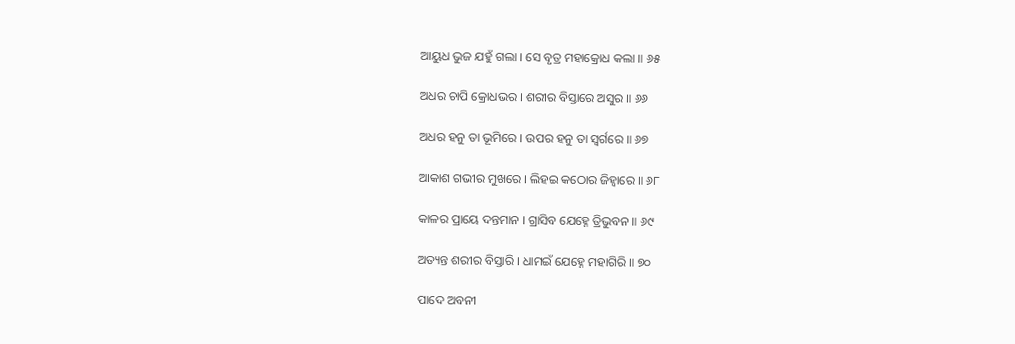ଆୟୁଧ ଭୁଜ ଯହୁଁ ଗଲା । ସେ ବୃତ୍ର ମହାକ୍ରୋଧ କଲା ॥ ୬୫

ଅଧର ଚାପି କ୍ରୋଧଭର । ଶରୀର ବିସ୍ତାରେ ଅସୁର ॥ ୬୬

ଅଧର ହନୁ ତା ଭୂମିରେ । ଉପର ହନୁ ତା ସ୍ୱର୍ଗରେ ॥ ୬୭

ଆକାଶ ଗଭୀର ମୁଖରେ । ଲିହଇ କଠୋର ଜିହ୍ୱାରେ ॥ ୬୮

କାଳର ପ୍ରାୟେ ଦନ୍ତମାନ । ଗ୍ରାସିବ ଯେହ୍ନେ ତ୍ରିଭୁବନ ॥ ୬୯

ଅତ୍ୟନ୍ତ ଶରୀର ବିସ୍ତାରି । ଧାମଇଁ ଯେହ୍ନେ ମହାଗିରି ॥ ୭୦

ପାଦେ ଅବନୀ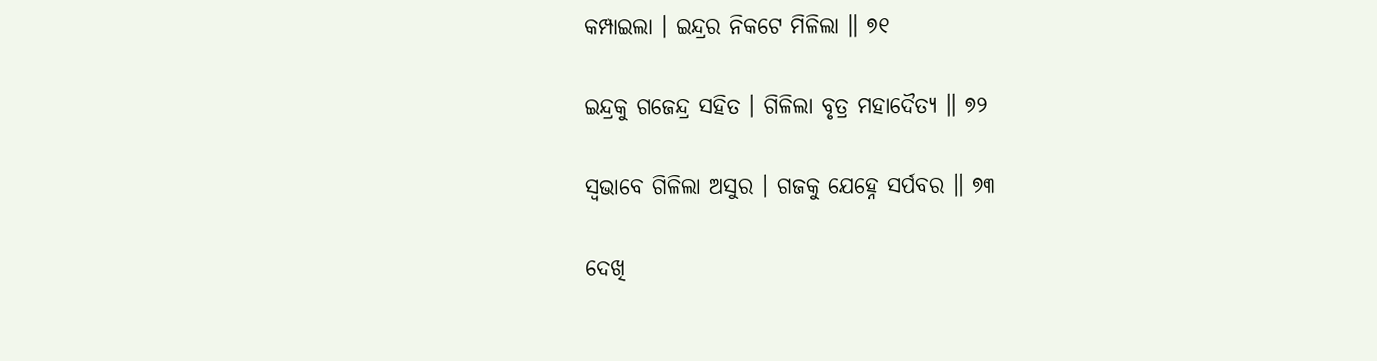କମ୍ପାଇଲା । ଇନ୍ଦ୍ରର ନିକଟେ ମିଳିଲା ॥ ୭୧

ଇନ୍ଦ୍ରକୁ ଗଜେନ୍ଦ୍ର ସହିତ । ଗିଳିଲା ବୃତ୍ର ମହାଦୈତ୍ୟ ॥ ୭୨

ସ୍ୱଭାବେ ଗିଳିଲା ଅସୁର । ଗଜକୁ ଯେହ୍ନେ ସର୍ପବର ॥ ୭୩

ଦେଖି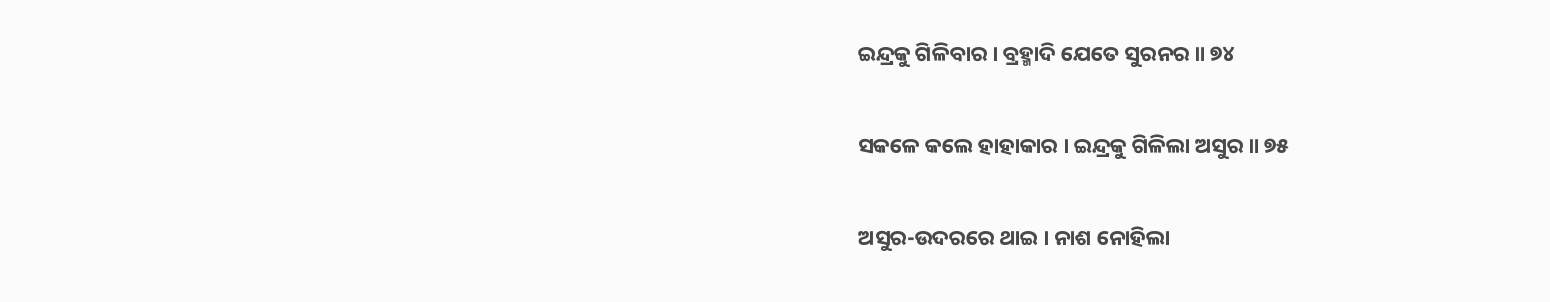ଇନ୍ଦ୍ରକୁ ଗିଳିବାର । ବ୍ରହ୍ମାଦି ଯେତେ ସୁରନର ॥ ୭୪

ସକଳେ କଲେ ହାହାକାର । ଇନ୍ଦ୍ରକୁ ଗିଳିଲା ଅସୁର ॥ ୭୫

ଅସୁର-ଉଦରରେ ଥାଇ । ନାଶ ନୋହିଲା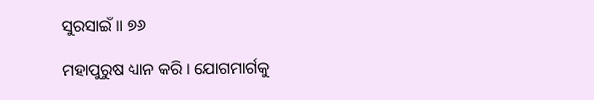ସୁରସାଇଁ ॥ ୭୬

ମହାପୁରୁଷ ଧ୍ୟାନ କରି । ଯୋଗମାର୍ଗକୁ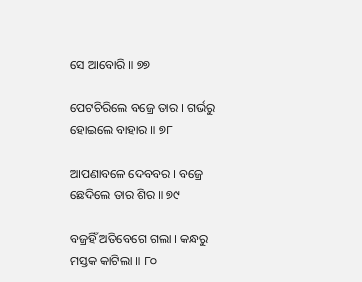ସେ ଆବୋରି ॥ ୭୭

ପେଟଚିରିଲେ ବଜ୍ରେ ତାର । ଗର୍ଭରୁ ହୋଇଲେ ବାହାର ॥ ୭୮

ଆପଣାବଳେ ଦେବବର । ବଜ୍ରେ ଛେଦିଲେ ତାର ଶିର ॥ ୭୯

ବଜ୍ରହିଁ ଅତିବେଗେ ଗଲା । କନ୍ଧରୁ ମସ୍ତକ କାଟିଲା ॥ ୮୦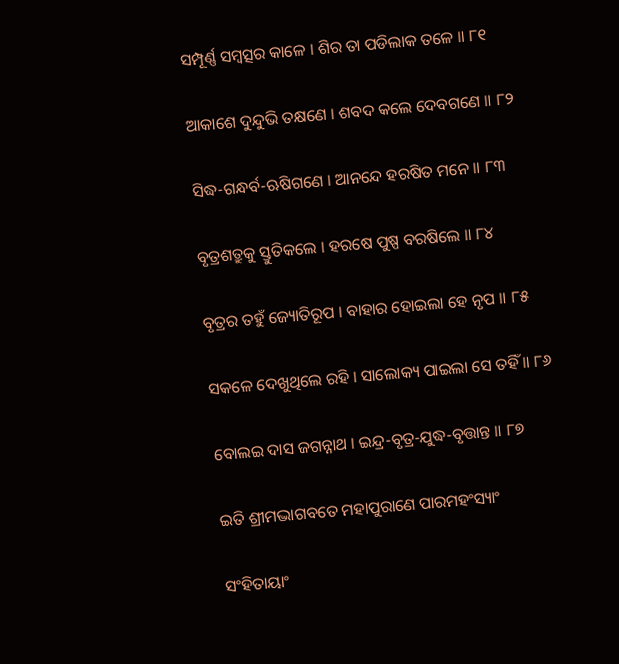ସମ୍ପୂର୍ଣ୍ଣ ସମ୍ବତ୍ସର କାଳେ । ଶିର ତା ପଡିଲାକ ତଳେ ॥ ୮୧

ଆକାଶେ ଦୁନ୍ଦୁଭି ତକ୍ଷଣେ । ଶବଦ କଲେ ଦେବଗଣେ ॥ ୮୨

ସିଦ୍ଧ-ଗନ୍ଧର୍ବ-ଋଷିଗଣେ । ଆନନ୍ଦେ ହରଷିତ ମନେ ॥ ୮୩

ବୃତ୍ରଶତ୍ରୁକୁ ସ୍ତୁତିକଲେ । ହରଷେ ପୁଷ୍ପ ବରଷିଲେ ॥ ୮୪

ବୃତ୍ରର ତହୁଁ ଜ୍ୟୋତିରୂପ । ବାହାର ହୋଇଲା ହେ ନୃପ ॥ ୮୫

ସକଳେ ଦେଖୁଥିଲେ ରହି । ସାଲୋକ୍ୟ ପାଇଲା ସେ ତହିଁ ॥ ୮୬

ବୋଲଇ ଦାସ ଜଗନ୍ନାଥ । ଇନ୍ଦ୍ର-ବୃତ୍ର-ଯୁଦ୍ଧ-ବୃତ୍ତାନ୍ତ ॥ ୮୭

ଇତି ଶ୍ରୀମଦ୍ଭାଗବତେ ମହାପୁରାଣେ ପାରମହଂସ୍ୟାଂ

ସଂହିତାୟାଂ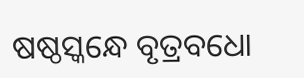ଷଷ୍ଠସ୍କନ୍ଧେ ବୃତ୍ରବଧୋ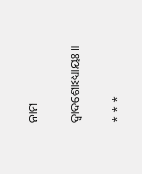ନାମ

ଦ୍ୱାଦଶୋଽଧ୍ୟାୟଃ ॥

* * *